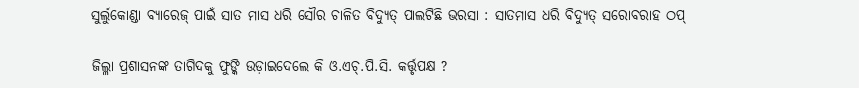ସୁର୍ଲୁକୋଣ୍ଡା ବ୍ୟାରେଜ୍ ପାଇଁ ସାତ ମାସ ଧରି ସୌର ଚାଳିତ ବିଦ୍ୟୁତ୍ ପାଲଟିଛି ଭରସା : ସାତମାସ ଧରି ବିଦ୍ୟୁତ୍ ସରୋବରାହ ଠପ୍

ଜିଲ୍ଳା ପ୍ରଶାସନଙ୍କ ତାଗିଦକୁ ଫୁଙ୍କି ଉଡ଼ାଇଦେଲେ କି ଓ.ଏଚ୍.ପି.ସି. କର୍ତ୍ତୃପକ୍ଷ ?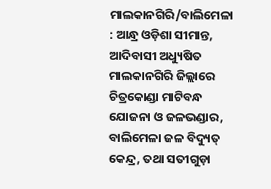ମାଲକାନଗିରି/ବାଲିମେଳା : ଆନ୍ଧ୍ର ଓଡ଼ିଶା ସୀମାନ୍ତ, ଆଦିବାସୀ ଅଧ୍ୟୁଷିତ ମାଲକାନଗିରି ଜିଲ୍ଲାରେ ଚିତ୍ରକୋଣ୍ଡା ମାଟିବନ୍ଧ ଯୋଜନା ଓ ଜଳଭଣ୍ଡାର, ବାଲିମେଳା ଜଳ ବିଦ୍ୟୁତ୍ କେନ୍ଦ୍ର, ତଥା ସତୀଗୁଡ଼ା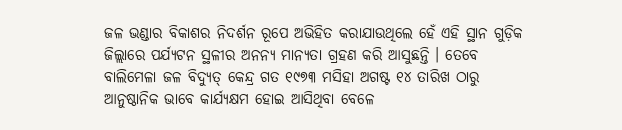ଜଳ ଭଣ୍ଡାର ବିକାଶର ନିଦର୍ଶନ ରୂପେ ଅଭିହିତ କରାଯାଉଥିଲେ ହେଁ ଏହି ସ୍ଥାନ ଗୁଡ଼ିକ ଜିଲ୍ଲାରେ ପର୍ଯ୍ୟଟନ ସ୍ଥଳୀର ଅନନ୍ୟ ମାନ୍ୟତା ଗ୍ରହଣ କରି ଆସୁଛନ୍ତି । ତେବେ ବାଲିମେଳା ଜଳ ବିଦ୍ୟୁତ୍ କେନ୍ଦ୍ର ଗତ ୧୯୭୩ ମସିହା ଅଗଷ୍ଟ ୧୪ ତାରିଖ ଠାରୁ ଆନୁଷ୍ଠାନିକ ଭାବେ କାର୍ଯ୍ୟକ୍ଷମ ହୋଇ ଆସିଥିବା ବେଳେ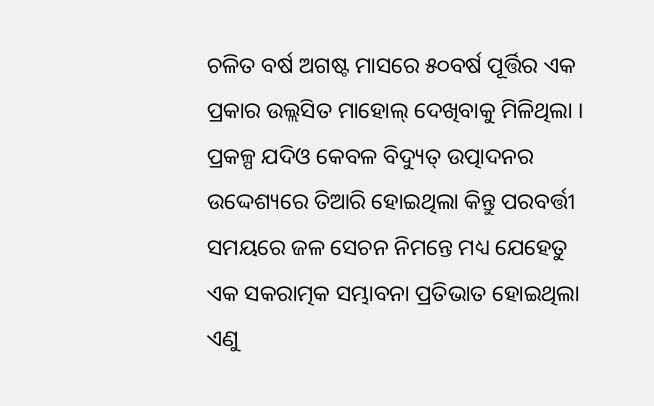ଚଳିତ ବର୍ଷ ଅଗଷ୍ଟ ମାସରେ ୫୦ବର୍ଷ ପୂର୍ତ୍ତିର ଏକ ପ୍ରକାର ଉଲ୍ଲସିତ ମାହୋଲ୍ ଦେଖିବାକୁ ମିଳିଥିଲା । ପ୍ରକଳ୍ପ ଯଦିଓ କେବଳ ବିଦ୍ୟୁତ୍ ଉତ୍ପାଦନର ଉଦ୍ଦେଶ୍ୟରେ ତିଆରି ହୋଇଥିଲା କିନ୍ତୁ ପରବର୍ତ୍ତୀ ସମୟରେ ଜଳ ସେଚନ ନିମନ୍ତେ ମଧ୍ୟ ଯେହେତୁ ଏକ ସକରାତ୍ମକ ସମ୍ଭାବନା ପ୍ରତିଭାତ ହୋଇଥିଲା ଏଣୁ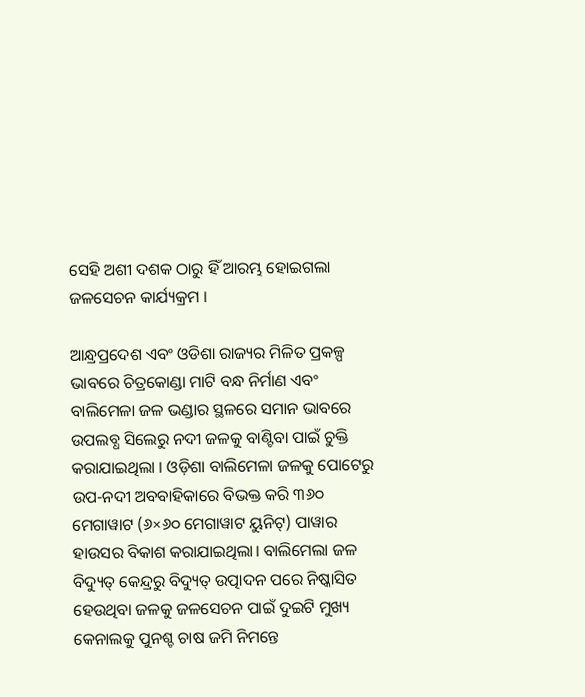ସେହି ଅଶୀ ଦଶକ ଠାରୁ ହିଁ ଆରମ୍ଭ ହୋଇଗଲା ଜଳସେଚନ କାର୍ଯ୍ୟକ୍ରମ ।

ଆନ୍ଧ୍ରପ୍ରଦେଶ ଏବଂ ଓଡିଶା ରାଜ୍ୟର ମିଳିତ ପ୍ରକଳ୍ପ ଭାବରେ ଚିତ୍ରକୋଣ୍ଡା ମାଟି ବନ୍ଧ ନିର୍ମାଣ ଏବଂ ବାଲିମେଳା ଜଳ ଭଣ୍ଡାର ସ୍ଥଳରେ ସମାନ ଭାବରେ ଉପଲବ୍ଧ ସିଲେରୁ ନଦୀ ଜଳକୁ ବାଣ୍ଟିବା ପାଇଁ ଚୁକ୍ତି କରାଯାଇଥିଲା । ଓଡ଼ିଶା ବାଲିମେଳା ଜଳକୁ ପୋଟେରୁ ଉପ-ନଦୀ ଅବବାହିକାରେ ବିଭକ୍ତ କରି ୩୬୦ ମେଗାୱାଟ (୬×୬୦ ମେଗାୱାଟ ୟୁନିଟ୍) ପାୱାର ହାଉସର ବିକାଶ କରାଯାଇଥିଲା। ବାଲିମେଲା ଜଳ ବିଦ୍ୟୁତ୍ କେନ୍ଦ୍ରରୁ ବିଦ୍ୟୁତ୍ ଉତ୍ପାଦନ ପରେ ନିଷ୍କାସିତ ହେଉଥିବା ଜଳକୁ ଜଳସେଚନ ପାଇଁ ଦୁଇଟି ମୁଖ୍ୟ କେନାଲକୁ ପୁନଶ୍ଚ ଚାଷ ଜମି ନିମନ୍ତେ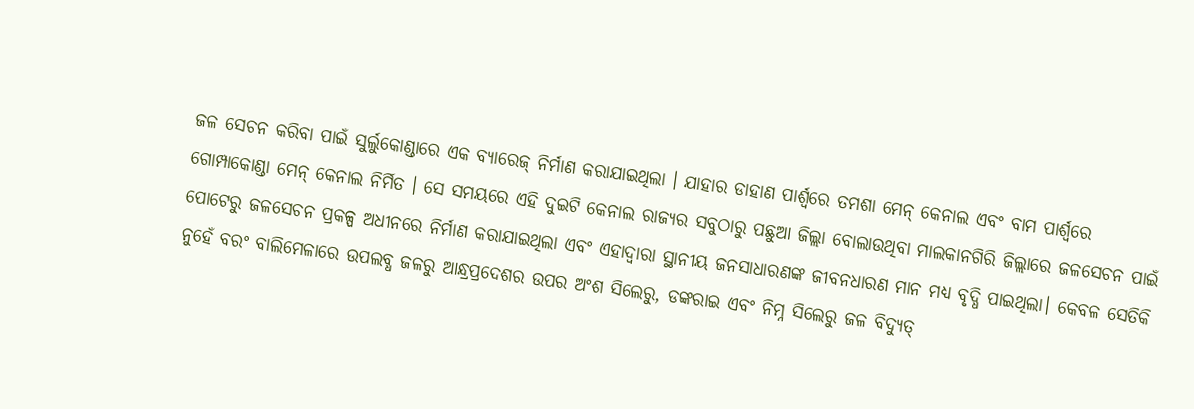ଜଳ ସେଚନ କରିବା ପାଇଁ ସୁର୍ଲୁକୋଣ୍ଡାରେ ଏକ ବ୍ୟାରେଜ୍ ନିର୍ମାଣ କରାଯାଇଥିଲା । ଯାହାର ଡାହାଣ ପାର୍ଶ୍ୱରେ ତମଶା ମେନ୍ କେନାଲ ଏବଂ ବାମ ପାର୍ଶ୍ୱରେ ଗୋମ୍ପାକୋଣ୍ଡା ମେନ୍ କେନାଲ ନିର୍ମିତ । ସେ ସମୟରେ ଏହି ଦୁଇଟି କେନାଲ ରାଜ୍ୟର ସବୁଠାରୁ ପଛୁଆ ଜିଲ୍ଲା ବୋଲାଉଥିବା ମାଲକାନଗିରି ଜିଲ୍ଲାରେ ଜଳସେଚନ ପାଇଁ ପୋଟେରୁ ଜଳସେଚନ ପ୍ରକଳ୍ପ ଅଧୀନରେ ନିର୍ମାଣ କରାଯାଇଥିଲା ଏବଂ ଏହାଦ୍ୱାରା ସ୍ଥାନୀୟ ଜନସାଧାରଣଙ୍କ ଜୀବନଧାରଣ ମାନ ମଧ୍ୟ ବୃଦ୍ଧି ପାଇଥିଲା। କେବଳ ସେତିକି ନୁହେଁ ବରଂ ବାଲିମେଳାରେ ଉପଲବ୍ଧ ଜଳରୁ ଆନ୍ଧ୍ରପ୍ରଦେଶର ଉପର ଅଂଶ ସିଲେରୁ, ଡଙ୍କରାଇ ଏବଂ ନିମ୍ନ ସିଲେରୁ ଜଳ ବିଦ୍ୟୁତ୍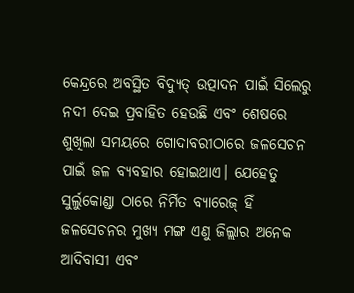କେନ୍ଦ୍ରରେ ଅବସ୍ଥିତ ବିଦ୍ୟୁତ୍ ଉତ୍ପାଦନ ପାଇଁ ସିଲେରୁ ନଦୀ ଦେଇ ପ୍ରବାହିତ ହେଉଛି ଏବଂ ଶେଷରେ ଶୁଖିଲା ସମୟରେ ଗୋଦାବରୀଠାରେ ଜଳସେଚନ ପାଇଁ ଜଳ ବ୍ୟବହାର ହୋଇଥାଏ। ଯେହେତୁ ସୁର୍ଲୁକୋଣ୍ଡା ଠାରେ ନିର୍ମିତ ବ୍ୟାରେଜ୍ ହିଁ ଜଳସେଚନର ମୁଖ୍ୟ ମଙ୍ଗ ଏଣୁ ଜିଲ୍ଲାର ଅନେକ ଆଦିବାସୀ ଏବଂ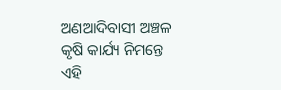ଅଣଆଦିବାସୀ ଅଞ୍ଚଳ କୃଷି କାର୍ଯ୍ୟ ନିମନ୍ତେ ଏହି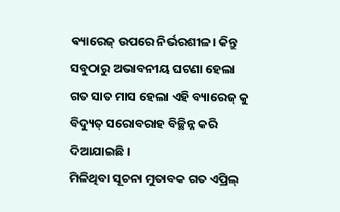ଵ୍ୟାରେଜ୍ ଉପରେ ନିର୍ଭରଶୀଳ। କିନ୍ତୁ ସବୁଠାରୁ ଅଭାବନୀୟ ଘଟଣା ହେଲା ଗତ ସାତ ମାସ ହେଲା ଏହି ବ୍ୟାରେଜ୍ କୁ ବିଦ୍ୟୁତ୍ ସରୋବରାହ ବିଚ୍ଛିନ୍ନ କରି ଦିଆଯାଇଛି ।
ମିଳିଥିବା ସୂଚନା ମୁତାବକ ଗତ ଏପ୍ରିଲ୍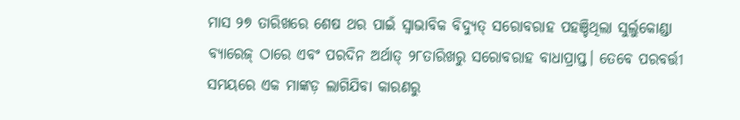ମାସ ୨୭ ତାରିଖରେ ଶେଷ ଥର ପାଇଁ ସ୍ଵାଭାବିକ ବିଦ୍ୟୁତ୍ ସରୋବରାହ ପହଞ୍ଚିଥିଲା ସୁର୍ଲୁକୋଣ୍ଡା ବ୍ୟାରେଜ୍ ଠାରେ ଏବଂ ପରଦିନ ଅର୍ଥାତ୍ ୨୮ତାରିଖରୁ ସରୋବରାହ ବାଧାପ୍ରାପ୍ତ। ତେବେ ପରବର୍ତ୍ତୀ ସମୟରେ ଏକ ମାଙ୍କଡ଼ ଲାଗିଯିବା କାରଣରୁ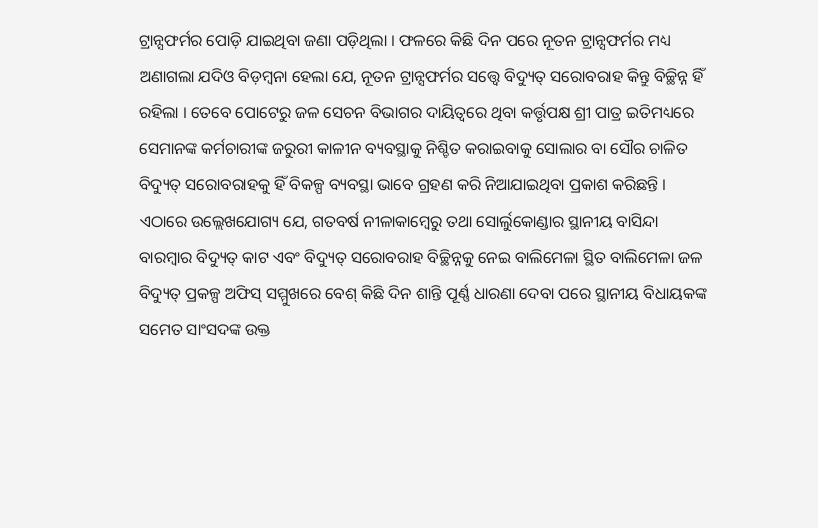ଟ୍ରାନ୍ସଫର୍ମର ପୋଡ଼ି ଯାଇଥିବା ଜଣା ପଡ଼ିଥିଲା । ଫଳରେ କିଛି ଦିନ ପରେ ନୂତନ ଟ୍ରାନ୍ସଫର୍ମର ମଧ୍ୟ ଅଣାଗଲା ଯଦିଓ ବିଡ଼ମ୍ବନା ହେଲା ଯେ, ନୂତନ ଟ୍ରାନ୍ସଫର୍ମର ସତ୍ତ୍ଵେ ବିଦ୍ୟୁତ୍ ସରୋବରାହ କିନ୍ତୁ ବିଚ୍ଛିନ୍ନ ହିଁ ରହିଲା । ତେବେ ପୋଟେରୁ ଜଳ ସେଚନ ବିଭାଗର ଦାୟିତ୍ୱରେ ଥିବା କର୍ତ୍ତୃପକ୍ଷ ଶ୍ରୀ ପାତ୍ର ଇତିମଧ୍ୟରେ ସେମାନଙ୍କ କର୍ମଚାରୀଙ୍କ ଜରୁରୀ କାଳୀନ ବ୍ୟବସ୍ଥାକୁ ନିଶ୍ଚିତ କରାଇବାକୁ ସୋଲାର ବା ସୌର ଚାଳିତ ବିଦ୍ୟୁତ୍ ସରୋବରାହକୁ ହିଁ ବିକଳ୍ପ ବ୍ୟବସ୍ଥା ଭାବେ ଗ୍ରହଣ କରି ନିଆଯାଇଥିବା ପ୍ରକାଶ କରିଛନ୍ତି ।
ଏଠାରେ ଉଲ୍ଲେଖଯୋଗ୍ୟ ଯେ, ଗତବର୍ଷ ନୀଳାକାମ୍ବେରୁ ତଥା ସୋର୍ଲୁକୋଣ୍ଡାର ସ୍ଥାନୀୟ ବାସିନ୍ଦା ବାରମ୍ବାର ବିଦ୍ୟୁତ୍ କାଟ ଏବଂ ବିଦ୍ୟୁତ୍ ସରୋବରାହ ବିଚ୍ଛିନ୍ନକୁ ନେଇ ବାଲିମେଳା ସ୍ଥିତ ବାଲିମେଳା ଜଳ ବିଦ୍ୟୁତ୍ ପ୍ରକଳ୍ପ ଅଫିସ୍ ସମ୍ମୁଖରେ ବେଶ୍ କିଛି ଦିନ ଶାନ୍ତି ପୂର୍ଣ୍ଣ ଧାରଣା ଦେବା ପରେ ସ୍ଥାନୀୟ ବିଧାୟକଙ୍କ ସମେତ ସାଂସଦଙ୍କ ଉକ୍ତ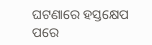ଘଟଣାରେ ହସ୍ତକ୍ଷେପ ପରେ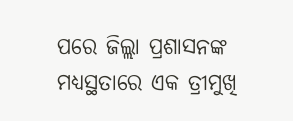ପରେ ଜିଲ୍ଲା ପ୍ରଶାସନଙ୍କ ମଧ୍ୟସ୍ଥତାରେ ଏକ ତ୍ରୀମୁଖି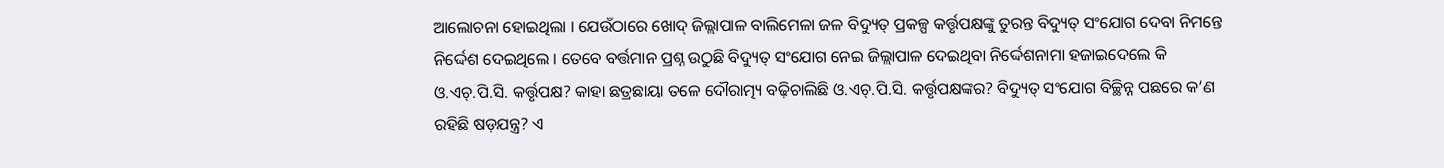ଆଲୋଚନା ହୋଇଥିଲା । ଯେଉଁଠାରେ ଖୋଦ୍ ଜିଲ୍ଲାପାଳ ବାଲିମେଳା ଜଳ ବିଦ୍ୟୁତ୍ ପ୍ରକଳ୍ପ କର୍ତ୍ତୃପକ୍ଷଙ୍କୁ ତୁରନ୍ତ ବିଦ୍ୟୁତ୍ ସଂଯୋଗ ଦେବା ନିମନ୍ତେ ନିର୍ଦ୍ଦେଶ ଦେଇଥିଲେ । ତେବେ ବର୍ତ୍ତମାନ ପ୍ରଶ୍ନ ଉଠୁଛି ବିଦ୍ୟୁତ୍ ସଂଯୋଗ ନେଇ ଜିଲ୍ଲାପାଳ ଦେଇଥିବା ନିର୍ଦ୍ଦେଶନାମା ହଜାଇଦେଲେ କି ଓ.ଏଚ୍.ପି.ସି. କର୍ତ୍ତୃପକ୍ଷ? କାହା ଛତ୍ରଛାୟା ତଳେ ଦୌରାତ୍ମ୍ୟ ବଢ଼ିଚାଲିଛି ଓ.ଏଚ୍.ପି.ସି. କର୍ତ୍ତୃପକ୍ଷଙ୍କର? ବିଦ୍ୟୁତ୍ ସଂଯୋଗ ବିଚ୍ଛିନ୍ନ ପଛରେ କ’ଣ ରହିଛି ଷଡ଼ଯନ୍ତ୍ର? ଏ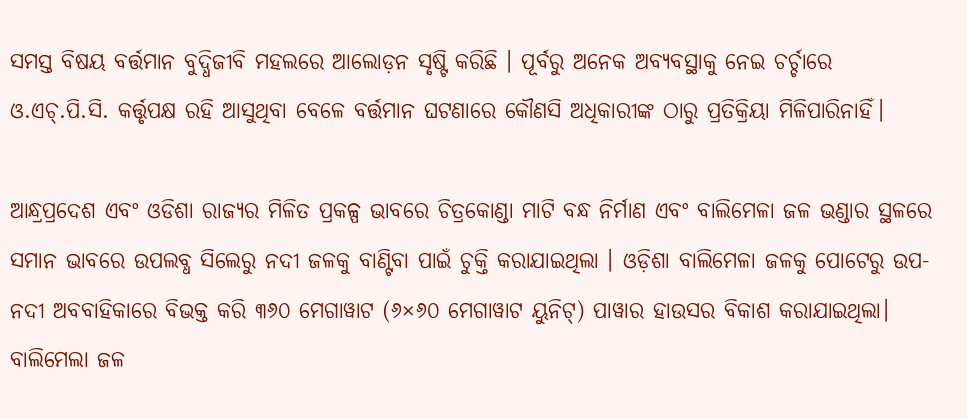ସମସ୍ତ ବିଷୟ ବର୍ତ୍ତମାନ ବୁଦ୍ଧିଜୀବି ମହଲରେ ଆଲୋଡ଼ନ ସୃଷ୍ଟି କରିଛି । ପୂର୍ବରୁ ଅନେକ ଅବ୍ୟବସ୍ଥାକୁ ନେଇ ଚର୍ଚ୍ଚାରେ ଓ.ଏଚ୍.ପି.ସି. କର୍ତ୍ତୃପକ୍ଷ ରହି ଆସୁଥିବା ବେଳେ ବର୍ତ୍ତମାନ ଘଟଣାରେ କୌଣସି ଅଧିକାରୀଙ୍କ ଠାରୁ ପ୍ରତିକ୍ରିୟା ମିଳିପାରିନାହିଁ।

ଆନ୍ଧ୍ରପ୍ରଦେଶ ଏବଂ ଓଡିଶା ରାଜ୍ୟର ମିଳିତ ପ୍ରକଳ୍ପ ଭାବରେ ଚିତ୍ରକୋଣ୍ଡା ମାଟି ବନ୍ଧ ନିର୍ମାଣ ଏବଂ ବାଲିମେଳା ଜଳ ଭଣ୍ଡାର ସ୍ଥଳରେ ସମାନ ଭାବରେ ଉପଲବ୍ଧ ସିଲେରୁ ନଦୀ ଜଳକୁ ବାଣ୍ଟିବା ପାଇଁ ଚୁକ୍ତି କରାଯାଇଥିଲା । ଓଡ଼ିଶା ବାଲିମେଳା ଜଳକୁ ପୋଟେରୁ ଉପ-ନଦୀ ଅବବାହିକାରେ ବିଭକ୍ତ କରି ୩୬୦ ମେଗାୱାଟ (୬×୬୦ ମେଗାୱାଟ ୟୁନିଟ୍) ପାୱାର ହାଉସର ବିକାଶ କରାଯାଇଥିଲା। ବାଲିମେଲା ଜଳ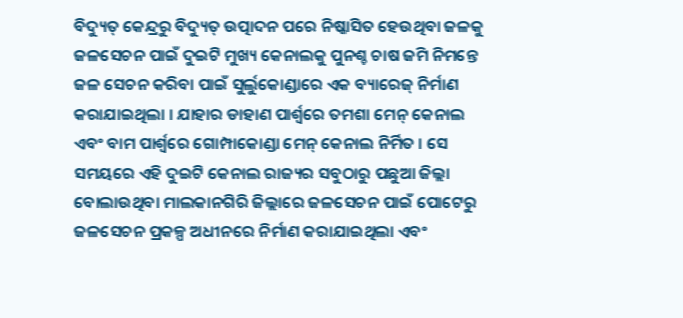ବିଦ୍ୟୁତ୍ କେନ୍ଦ୍ରରୁ ବିଦ୍ୟୁତ୍ ଉତ୍ପାଦନ ପରେ ନିଷ୍କାସିତ ହେଉଥିବା ଜଳକୁ ଜଳସେଚନ ପାଇଁ ଦୁଇଟି ମୁଖ୍ୟ କେନାଲକୁ ପୁନଶ୍ଚ ଚାଷ ଜମି ନିମନ୍ତେ ଜଳ ସେଚନ କରିବା ପାଇଁ ସୁର୍ଲୁକୋଣ୍ଡାରେ ଏକ ବ୍ୟାରେଜ୍ ନିର୍ମାଣ କରାଯାଇଥିଲା । ଯାହାର ଡାହାଣ ପାର୍ଶ୍ୱରେ ତମଶା ମେନ୍ କେନାଲ ଏବଂ ବାମ ପାର୍ଶ୍ୱରେ ଗୋମ୍ପାକୋଣ୍ଡା ମେନ୍ କେନାଲ ନିର୍ମିତ । ସେ ସମୟରେ ଏହି ଦୁଇଟି କେନାଲ ରାଜ୍ୟର ସବୁଠାରୁ ପଛୁଆ ଜିଲ୍ଲା ବୋଲାଉଥିବା ମାଲକାନଗିରି ଜିଲ୍ଲାରେ ଜଳସେଚନ ପାଇଁ ପୋଟେରୁ ଜଳସେଚନ ପ୍ରକଳ୍ପ ଅଧୀନରେ ନିର୍ମାଣ କରାଯାଇଥିଲା ଏବଂ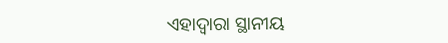ଏହାଦ୍ୱାରା ସ୍ଥାନୀୟ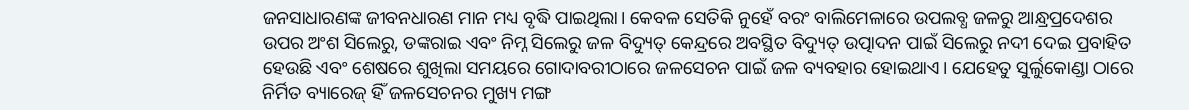ଜନସାଧାରଣଙ୍କ ଜୀବନଧାରଣ ମାନ ମଧ୍ୟ ବୃଦ୍ଧି ପାଇଥିଲା। କେବଳ ସେତିକି ନୁହେଁ ବରଂ ବାଲିମେଳାରେ ଉପଲବ୍ଧ ଜଳରୁ ଆନ୍ଧ୍ରପ୍ରଦେଶର ଉପର ଅଂଶ ସିଲେରୁ, ଡଙ୍କରାଇ ଏବଂ ନିମ୍ନ ସିଲେରୁ ଜଳ ବିଦ୍ୟୁତ୍ କେନ୍ଦ୍ରରେ ଅବସ୍ଥିତ ବିଦ୍ୟୁତ୍ ଉତ୍ପାଦନ ପାଇଁ ସିଲେରୁ ନଦୀ ଦେଇ ପ୍ରବାହିତ ହେଉଛି ଏବଂ ଶେଷରେ ଶୁଖିଲା ସମୟରେ ଗୋଦାବରୀଠାରେ ଜଳସେଚନ ପାଇଁ ଜଳ ବ୍ୟବହାର ହୋଇଥାଏ। ଯେହେତୁ ସୁର୍ଲୁକୋଣ୍ଡା ଠାରେ ନିର୍ମିତ ବ୍ୟାରେଜ୍ ହିଁ ଜଳସେଚନର ମୁଖ୍ୟ ମଙ୍ଗ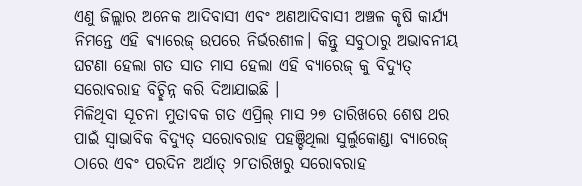ଏଣୁ ଜିଲ୍ଲାର ଅନେକ ଆଦିବାସୀ ଏବଂ ଅଣଆଦିବାସୀ ଅଞ୍ଚଳ କୃଷି କାର୍ଯ୍ୟ ନିମନ୍ତେ ଏହି ଵ୍ୟାରେଜ୍ ଉପରେ ନିର୍ଭରଶୀଳ। କିନ୍ତୁ ସବୁଠାରୁ ଅଭାବନୀୟ ଘଟଣା ହେଲା ଗତ ସାତ ମାସ ହେଲା ଏହି ବ୍ୟାରେଜ୍ କୁ ବିଦ୍ୟୁତ୍ ସରୋବରାହ ବିଚ୍ଛିନ୍ନ କରି ଦିଆଯାଇଛି ।
ମିଳିଥିବା ସୂଚନା ମୁତାବକ ଗତ ଏପ୍ରିଲ୍ ମାସ ୨୭ ତାରିଖରେ ଶେଷ ଥର ପାଇଁ ସ୍ଵାଭାବିକ ବିଦ୍ୟୁତ୍ ସରୋବରାହ ପହଞ୍ଚିଥିଲା ସୁର୍ଲୁକୋଣ୍ଡା ବ୍ୟାରେଜ୍ ଠାରେ ଏବଂ ପରଦିନ ଅର୍ଥାତ୍ ୨୮ତାରିଖରୁ ସରୋବରାହ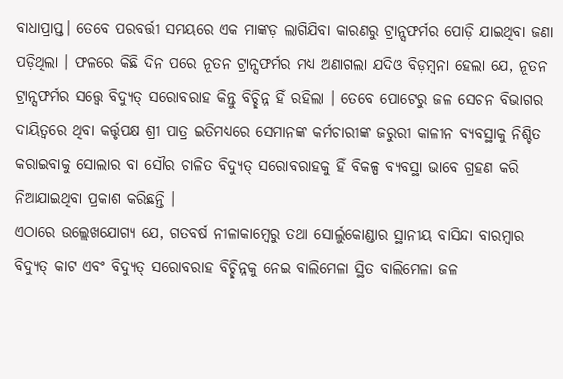ବାଧାପ୍ରାପ୍ତ। ତେବେ ପରବର୍ତ୍ତୀ ସମୟରେ ଏକ ମାଙ୍କଡ଼ ଲାଗିଯିବା କାରଣରୁ ଟ୍ରାନ୍ସଫର୍ମର ପୋଡ଼ି ଯାଇଥିବା ଜଣା ପଡ଼ିଥିଲା । ଫଳରେ କିଛି ଦିନ ପରେ ନୂତନ ଟ୍ରାନ୍ସଫର୍ମର ମଧ୍ୟ ଅଣାଗଲା ଯଦିଓ ବିଡ଼ମ୍ବନା ହେଲା ଯେ, ନୂତନ ଟ୍ରାନ୍ସଫର୍ମର ସତ୍ତ୍ଵେ ବିଦ୍ୟୁତ୍ ସରୋବରାହ କିନ୍ତୁ ବିଚ୍ଛିନ୍ନ ହିଁ ରହିଲା । ତେବେ ପୋଟେରୁ ଜଳ ସେଚନ ବିଭାଗର ଦାୟିତ୍ୱରେ ଥିବା କର୍ତ୍ତୃପକ୍ଷ ଶ୍ରୀ ପାତ୍ର ଇତିମଧ୍ୟରେ ସେମାନଙ୍କ କର୍ମଚାରୀଙ୍କ ଜରୁରୀ କାଳୀନ ବ୍ୟବସ୍ଥାକୁ ନିଶ୍ଚିତ କରାଇବାକୁ ସୋଲାର ବା ସୌର ଚାଳିତ ବିଦ୍ୟୁତ୍ ସରୋବରାହକୁ ହିଁ ବିକଳ୍ପ ବ୍ୟବସ୍ଥା ଭାବେ ଗ୍ରହଣ କରି ନିଆଯାଇଥିବା ପ୍ରକାଶ କରିଛନ୍ତି ।
ଏଠାରେ ଉଲ୍ଲେଖଯୋଗ୍ୟ ଯେ, ଗତବର୍ଷ ନୀଳାକାମ୍ବେରୁ ତଥା ସୋର୍ଲୁକୋଣ୍ଡାର ସ୍ଥାନୀୟ ବାସିନ୍ଦା ବାରମ୍ବାର ବିଦ୍ୟୁତ୍ କାଟ ଏବଂ ବିଦ୍ୟୁତ୍ ସରୋବରାହ ବିଚ୍ଛିନ୍ନକୁ ନେଇ ବାଲିମେଳା ସ୍ଥିତ ବାଲିମେଳା ଜଳ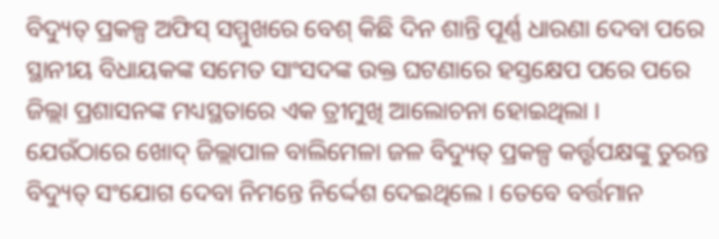ବିଦ୍ୟୁତ୍ ପ୍ରକଳ୍ପ ଅଫିସ୍ ସମ୍ମୁଖରେ ବେଶ୍ କିଛି ଦିନ ଶାନ୍ତି ପୂର୍ଣ୍ଣ ଧାରଣା ଦେବା ପରେ ସ୍ଥାନୀୟ ବିଧାୟକଙ୍କ ସମେତ ସାଂସଦଙ୍କ ଉକ୍ତ ଘଟଣାରେ ହସ୍ତକ୍ଷେପ ପରେ ପରେ ଜିଲ୍ଲା ପ୍ରଶାସନଙ୍କ ମଧ୍ୟସ୍ଥତାରେ ଏକ ତ୍ରୀମୁଖି ଆଲୋଚନା ହୋଇଥିଲା । ଯେଉଁଠାରେ ଖୋଦ୍ ଜିଲ୍ଲାପାଳ ବାଲିମେଳା ଜଳ ବିଦ୍ୟୁତ୍ ପ୍ରକଳ୍ପ କର୍ତ୍ତୃପକ୍ଷଙ୍କୁ ତୁରନ୍ତ ବିଦ୍ୟୁତ୍ ସଂଯୋଗ ଦେବା ନିମନ୍ତେ ନିର୍ଦ୍ଦେଶ ଦେଇଥିଲେ । ତେବେ ବର୍ତ୍ତମାନ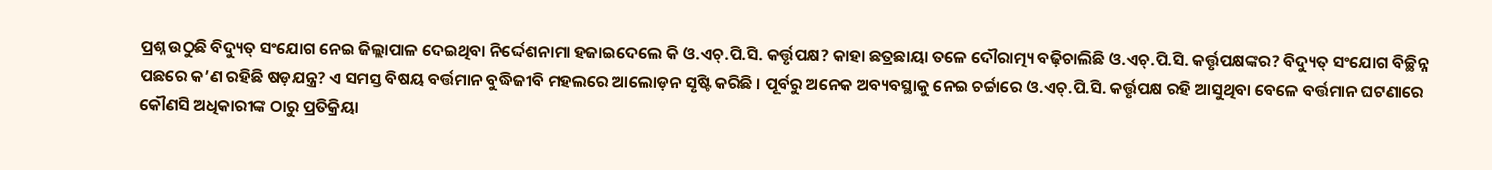ପ୍ରଶ୍ନ ଉଠୁଛି ବିଦ୍ୟୁତ୍ ସଂଯୋଗ ନେଇ ଜିଲ୍ଲାପାଳ ଦେଇଥିବା ନିର୍ଦ୍ଦେଶନାମା ହଜାଇଦେଲେ କି ଓ.ଏଚ୍.ପି.ସି. କର୍ତ୍ତୃପକ୍ଷ? କାହା ଛତ୍ରଛାୟା ତଳେ ଦୌରାତ୍ମ୍ୟ ବଢ଼ିଚାଲିଛି ଓ.ଏଚ୍.ପି.ସି. କର୍ତ୍ତୃପକ୍ଷଙ୍କର? ବିଦ୍ୟୁତ୍ ସଂଯୋଗ ବିଚ୍ଛିନ୍ନ ପଛରେ କ’ଣ ରହିଛି ଷଡ଼ଯନ୍ତ୍ର? ଏ ସମସ୍ତ ବିଷୟ ବର୍ତ୍ତମାନ ବୁଦ୍ଧିଜୀବି ମହଲରେ ଆଲୋଡ଼ନ ସୃଷ୍ଟି କରିଛି । ପୂର୍ବରୁ ଅନେକ ଅବ୍ୟବସ୍ଥାକୁ ନେଇ ଚର୍ଚ୍ଚାରେ ଓ.ଏଚ୍.ପି.ସି. କର୍ତ୍ତୃପକ୍ଷ ରହି ଆସୁଥିବା ବେଳେ ବର୍ତ୍ତମାନ ଘଟଣାରେ କୌଣସି ଅଧିକାରୀଙ୍କ ଠାରୁ ପ୍ରତିକ୍ରିୟା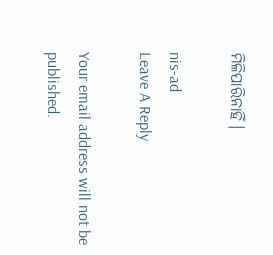ମିଳିପାରିନାହିଁ।

nis-ad
Leave A Reply

Your email address will not be published.